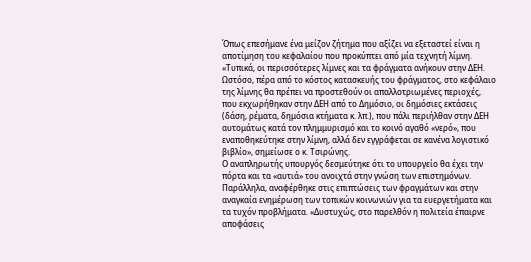Όπως επεσήμανε ένα μείζον ζήτημα που αξίζει να εξεταστεί είναι η αποτίμηση του κεφαλαίου που προκύπτει από μία τεχνητή λίμνη. «Τυπικά, οι περισσότερες λίμνες και τα φράγματα ανήκουν στην ΔΕΗ. Ωστόσο, πέρα από το κόστος κατασκευής του φράγματος, στο κεφάλαιο της λίμνης θα πρέπει να προστεθούν οι απαλλοτριωμένες περιοχές, που εκχωρήθηκαν στην ΔΕΗ από το Δημόσιο, οι δημόσιες εκτάσεις (δάση, ρέματα, δημόσια κτήματα κ. λπ.), που πάλι περιήλθαν στην ΔΕΗ αυτομάτως κατά τον πλημμυρισμό και το κοινό αγαθό «νερό», που εναποθηκεύτηκε στην λίμνη, αλλά δεν εγγράφεται σε κανένα λογιστικό βιβλίο», σημείωσε ο κ. Τσιρώνης.
Ο αναπληρωτής υπουργός δεσμεύτηκε ότι το υπουργείο θα έχει την πόρτα και τα «αυτιά» του ανοιχτά στην γνώση των επιστημόνων.
Παράλληλα, αναφέρθηκε στις επιπτώσεις των φραγμάτων και στην αναγκαία ενημέρωση των τοπικών κοινωνιών για τα ευεργετήματα και τα τυχόν προβλήματα. «Δυστυχώς, στο παρελθόν η πολιτεία έπαιρνε αποφάσεις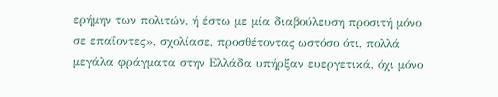ερήμην των πολιτών, ή έστω με μία διαβούλευση προσιτή μόνο σε επαΐοντες», σχολίασε, προσθέτοντας ωστόσο ότι, πολλά μεγάλα φράγματα στην Ελλάδα υπήρξαν ευεργετικά, όχι μόνο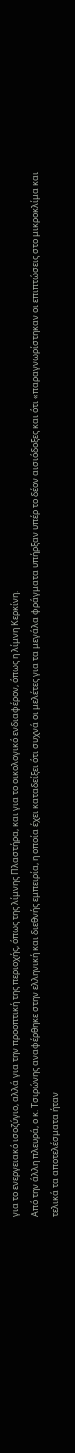για το ενεργειακό ισοζύγιο, αλλά για την προοπτική της περιοχής, όπως της λίμνης Πλαστήρα, και για το οικολογικό ενδιαφέρον, όπως η λίμνη Κερκίνη.
Από την άλλη πλευρά, ο κ. Τσιρώνης αναφέρθηκε στην ελληνική και διεθνής εμπειρία, η οποία έχει καταδείξει ότι συχνά οι μελέτες για τα μεγάλα φράγματα υπήρξαν υπέρ το δέον αισιόδοξες και ότι «παραγνωρίστηκαν οι επιπτώσεις στο μικροκλίμα και τελικά τα αποτελέσματα ήταν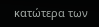κατώτερα των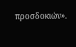προσδοκιών».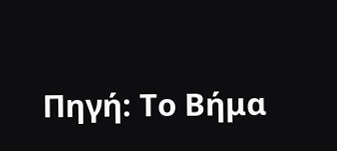Πηγή: Το Βήμα